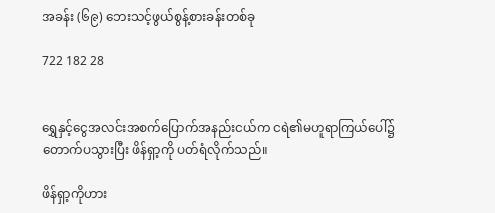အခန်း (၆၉) ဘေးသင့်ဖွယ်စွန့်စားခန်းတစ်ခု

722 182 28


ရွှေနှင့်ငွေအလင်းအစက်ပြောက်အနည်းငယ်က ငရဲ၏မဟူရာကြယ်ပေါ်၌ တောက်ပသွားပြီး ဖိန်ရှာ့ကို ပတ်ရံလိုက်သည်။

ဖိန်ရှာ့ကိုဟား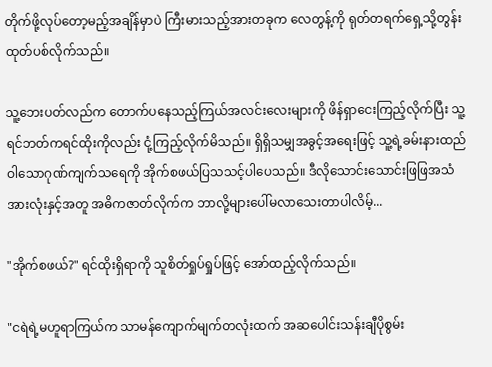တိုက်ဖို့လုပ်တော့မည့်အချိန်မှာပဲ ကြီးမားသည့်အားတခုက လေတွန့်ကို ရုတ်တရက်ရှေ့သို့တွန်းထုတ်ပစ်လိုက်သည်။

သူ့ဘေးပတ်လည်က တောက်ပနေသည့်ကြယ်အလင်းလေးများကို ဖိန်ရှာငေးကြည့်လိုက်ပြီး သူ့ရင်ဘတ်ကရင်ထိုးကိုလည်း ငုံ့ကြည့်လိုက်မိသည်။ ရှိရှိသမျှအခွင့်အရေးဖြင့် သူ့ရဲ့ခမ်းနားထည်ဝါသောဂုဏ်ကျက်သရေကို အိုက်စဖယ်ပြသသင့်ပါပေသည်။ ဒီလိုသောင်းသောင်းဖြဖြအသံအားလုံးနှင့်အတူ အဓိကဇာတ်လိုက်က ဘာလို့များပေါ်မလာသေးတာပါလိမ့်...

"အိုက်စဖယ်?" ရင်ထိုးရှိရာကို သူစိတ်ရှုပ်ရှုပ်ဖြင့် အော်ထည့်လိုက်သည်။

"ငရဲရဲ့မဟူရာကြယ်က သာမန်ကျောက်မျက်တလုံးထက် အဆပေါင်းသန်းချီပိုစွမ်း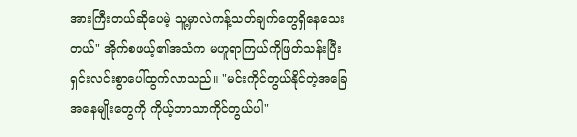အားကြီးတယ်ဆိုပေမဲ့ သူ့မှာလဲကန့်သတ်ချက်တွေရှိနေသေးတယ်" အိုက်စဖယ့်၏အသံက မဟူရာကြယ်ကိုဖြတ်သန်းပြီး ရှင်းလင်းစွာပေါ်ထွက်လာသည်။ "မင်းကိုင်တွယ်နိုင်တဲ့အခြေအနေမျိုးတွေကို ကိုယ့်ဘာသာကိုင်တွယ်ပါ"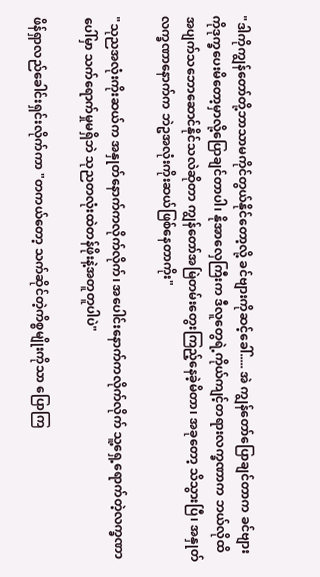"ဒါကိုကျွန်တော်တို့ဘာသာမကိုင်တွယ်နိုင်တော့လို့ ခင်ဗျားကိုဆင့်ခေါ်..... အဲ ကျွန်တော်ပြောချင်တာက ခင်ဗျားကိုဒုက္ခပေးမိတော့မှာလို့ပြောချင်တာပါ၊ နိုအာလှေကြီးက ဒီလူတွေရဲ့ကိုယ်ကျင့်တရားလက္ခဏာက ဘယ်လိုထိအပျက်သဘောဆောင်နိုင်သလဲဆိုတာ ကျွန်တော်အမြဲတမ်းတွေးကြည့်နေခဲ့မိတာ၊ အခုတော့ သိသွားပြီ၊ အနှုတ်လက္ခဏာနောက်က ဘဲဥအလုံးကိုးဆယ်ဖြစ်နေတာကိုး"

"သုညအလုံးကိုးဆယ်က အနှုတ်နောက်ကလိုက်လိုက်၊ အပေါင်းနောက်ကလိုက်လိုက် သူ့ရှေ့ရောက်တဲ့လက္ခဏာပေါ်မှာ သက်ရောက်မှုမရှိဘဲ သုညတလုံးထဲတန်ဖိုးနဲ့အတူတူပါပဲ"

ဖိန်ရှာလည်ခေါင်းရှင်းလိုက်ကာ "တကယ်တော့ သက်ဆိုင်တဲ့ကိစ္စမျိုးကိုသာ ပြောကြ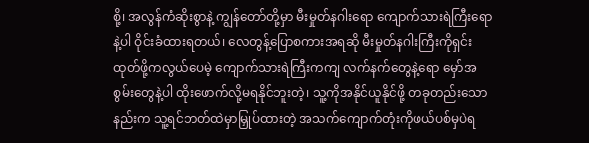စို့၊ အလွန်ကံဆိုးစွာနဲ့ ကျွန်တော်တို့မှာ မီးမှုတ်နဂါးရော ကျောက်သားရဲကြီးရောနဲ့ပါ ဝိုင်းခံထားရတယ်၊ လေတွန့်ပြောစကားအရဆို မီးမှုတ်နဂါးကြီးကိုရှင်းထုတ်ဖို့ကလွယ်ပေမဲ့ ကျောက်သားရဲကြီးကကျ လက်နက်တွေနဲ့ရော မှော်အစွမ်းတွေနဲ့ပါ ထိုးဖောက်လို့မရနိုင်ဘူးတဲ့၊ သူ့ကိုအနိုင်ယူနိုင်ဖို့ တခုတည်းသောနည်းက သူ့ရင်ဘတ်ထဲမှာမြှုပ်ထားတဲ့ အသက်ကျောက်တုံးကိုဖယ်ပစ်မှပဲရ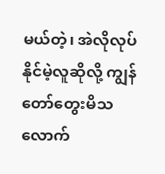မယ်တဲ့၊ အဲလိုလုပ်နိုင်မဲ့လူဆိုလို့ ကျွန်တော်တွေးမိသလောက်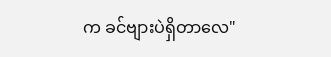က ခင်ဗျားပဲရှိတာလေ"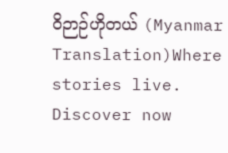ဝိဉာဉ်ဟိုတယ် (Myanmar Translation)Where stories live. Discover now